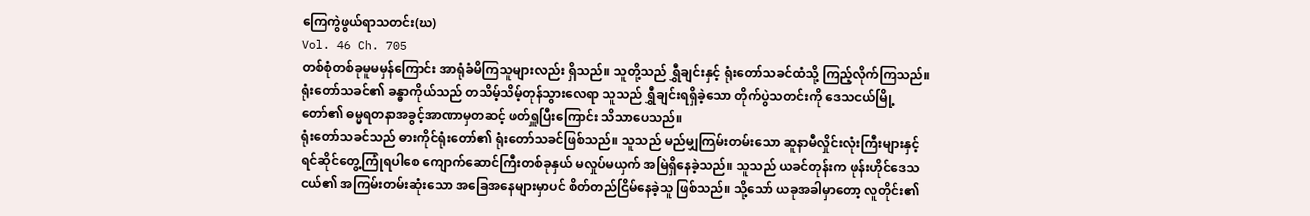ကြေကွဲဖွယ်ရာသတင်း(ဃ)
Vol. 46 Ch. 705
တစ်စုံတစ်ခုမူမမှန်ကြောင်း အာရုံခံမိကြသူများလည်း ရှိသည်။ သူတို့သည် ရွှီချင်းနှင့် ရုံးတော်သခင်ထံသို့ ကြည့်လိုက်ကြသည်။
ရုံးတော်သခင်၏ ခန္ဓာကိုယ်သည် တသိမ့်သိမ့်တုန်သွားလေရာ သူသည် ရွှီချင်းရရှိခဲ့သော တိုက်ပွဲသတင်းကို ဒေသငယ်မြို့တော်၏ ဓမ္မရတနာအခွင့်အာဏာမှတဆင့် ဖတ်ရှူပြီးကြောင်း သိသာပေသည်။
ရုံးတော်သခင်သည် ဓားကိုင်ရုံးတော်၏ ရုံးတော်သခင်ဖြစ်သည်။ သူသည် မည်မျှကြမ်းတမ်းသော ဆူနာမီလှိုင်းလုံးကြီးများနှင့် ရင်ဆိုင်တွေ့ကြုံရပါစေ ကျောက်ဆောင်ကြီးတစ်ခုနှယ် မလှုပ်မယှက် အမြဲရှိနေခဲ့သည်။ သူသည် ယခင်တုန်းက ဖုန်းဟိုင်ဒေသငယ်၏ အကြမ်းတမ်းဆုံးသော အခြေအနေများမှာပင် စိတ်တည်ငြိမ်နေခဲ့သူ ဖြစ်သည်။ သို့သော် ယခုအခါမှာတော့ လူတိုင်း၏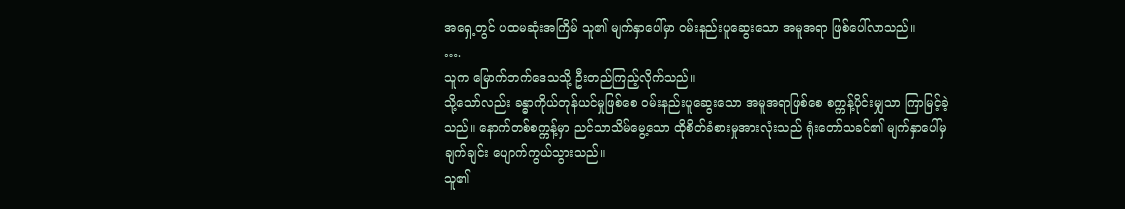အရှေ့တွင် ပထမဆုံးအကြိမ် သူ၏ မျက်နှာပေါ်မှာ ဝမ်းနည်းပူဆွေးသော အမူအရာ ဖြစ်ပေါ်လာသည်။
….
သူက မြောက်ဘက်ဒေသသို့ ဦးတည်ကြည့်လိုက်သည်။
သို့သော်လည်း ခန္ဓာကိုယ်တုန်ယင်မှုဖြစ်စေ ဝမ်းနည်းပူဆွေးသော အမူအရာဖြစ်စေ စက္ကန့်ပိုင်းမျှသာ ကြာမြင့်ခဲ့သည်။ နောက်တစ်စက္ကန့်မှာ ညင်သာသိမ်မွေ့သော ထိုစိတ်ခံစားမှုအားလုံးသည် ရုံးတော်သခင်၏ မျက်နှာပေါ်မှ ချက်ချင်း ပျောက်ကွယ်သွားသည်။
သူ၏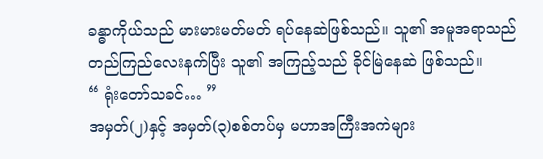ခန္ဓာကိုယ်သည် မားမားမတ်မတ် ရပ်နေဆဲဖြစ်သည်။ သူ၏ အမူအရာသည် တည်ကြည်လေးနက်ပြီး သူ၏ အကြည့်သည် ခိုင်မြဲနေဆဲ ဖြစ်သည်။
“ ရုံးတော်သခင်… ”
အမှတ်(၂)နှင့် အမှတ်(၃)စစ်တပ်မှ မဟာအကြီးအကဲများ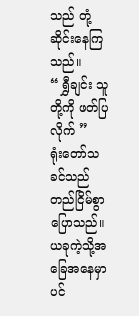သည် တုံ့ဆိုင်းနေကြသည်။
“ ရွှီချင်း သူတို့ကို ဖတ်ပြလိုက် ”
ရုံးတော်သခင်သည် တည်ငြိမ်စွာ ပြောသည်။ ယခုကဲ့သို့အခြေအနေမှာပင်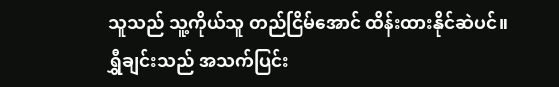သူသည် သူ့ကိုယ်သူ တည်ငြိမ်အောင် ထိန်းထားနိုင်ဆဲပင်။
ရွှီချင်းသည် အသက်ပြင်း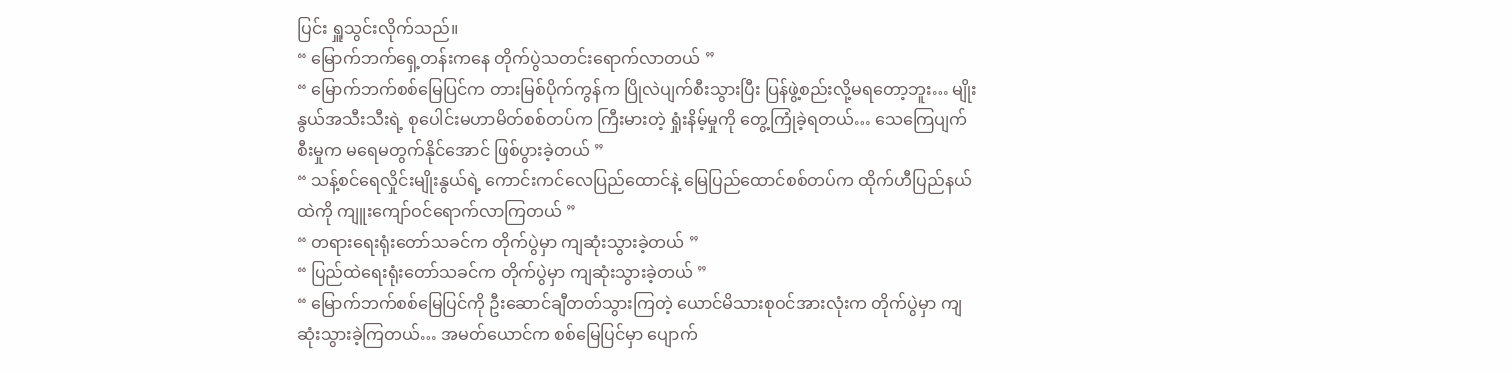ပြင်း ရှူသွင်းလိုက်သည်။
“ မြောက်ဘက်ရှေ့တန်းကနေ တိုက်ပွဲသတင်းရောက်လာတယ် ”
“ မြောက်ဘက်စစ်မြေပြင်က တားမြစ်ပိုက်ကွန်က ပြိုလဲပျက်စီးသွားပြီး ပြန်ဖွဲ့စည်းလို့မရတော့ဘူး… မျိုးနွယ်အသီးသီးရဲ့ စုပေါင်းမဟာမိတ်စစ်တပ်က ကြီးမားတဲ့ ရှုံးနိမ့်မှုကို တွေ့ကြုံခဲ့ရတယ်… သေကြေပျက်စီးမှုက မရေမတွက်နိုင်အောင် ဖြစ်ပွားခဲ့တယ် ”
“ သန့်စင်ရေလှိုင်းမျိုးနွယ်ရဲ့ ကောင်းကင်လေပြည်ထောင်နဲ့ မြေပြည်ထောင်စစ်တပ်က ထိုက်ဟီပြည်နယ်ထဲကို ကျူးကျော်ဝင်ရောက်လာကြတယ် ”
“ တရားရေးရုံးတော်သခင်က တိုက်ပွဲမှာ ကျဆုံးသွားခဲ့တယ် ”
“ ပြည်ထဲရေးရုံးတော်သခင်က တိုက်ပွဲမှာ ကျဆုံးသွားခဲ့တယ် ”
“ မြောက်ဘက်စစ်မြေပြင်ကို ဦးဆောင်ချီတတ်သွားကြတဲ့ ယောင်မိသားစုဝင်အားလုံးက တိုက်ပွဲမှာ ကျဆုံးသွားခဲ့ကြတယ်… အမတ်ယောင်က စစ်မြေပြင်မှာ ပျောက်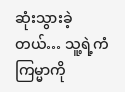ဆုံးသွားခဲ့တယ်… သူ့ရဲ့ကံကြမ္မာကို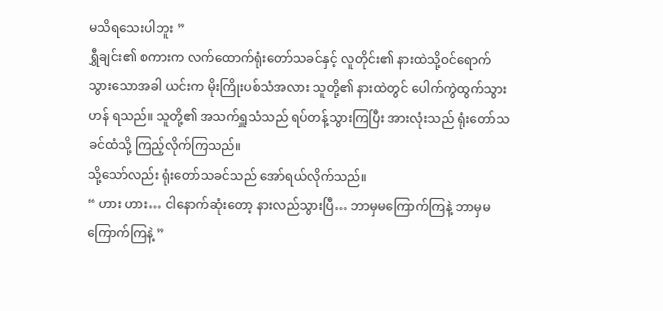မသိရသေးပါဘူး ”
ရွှီချင်း၏ စကားက လက်ထောက်ရုံးတော်သခင်နှင့် လူတိုင်း၏ နားထဲသို့ဝင်ရောက်သွားသောအခါ ယင်းက မိုးကြိုးပစ်သံအလား သူတို့၏ နားထဲတွင် ပေါက်ကွဲထွက်သွားဟန် ရသည်။ သူတို့၏ အသက်ရှူသံသည် ရပ်တန့်သွားကြပြီး အားလုံးသည် ရုံးတော်သခင်ထံသို့ ကြည့်လိုက်ကြသည်။
သို့သော်လည်း ရုံးတော်သခင်သည် အော်ရယ်လိုက်သည်။
“ ဟား ဟား… ငါနောက်ဆုံးတော့ နားလည်သွားပြီ… ဘာမှမကြောက်ကြနဲ့ ဘာမှမကြောက်ကြနဲ့ ”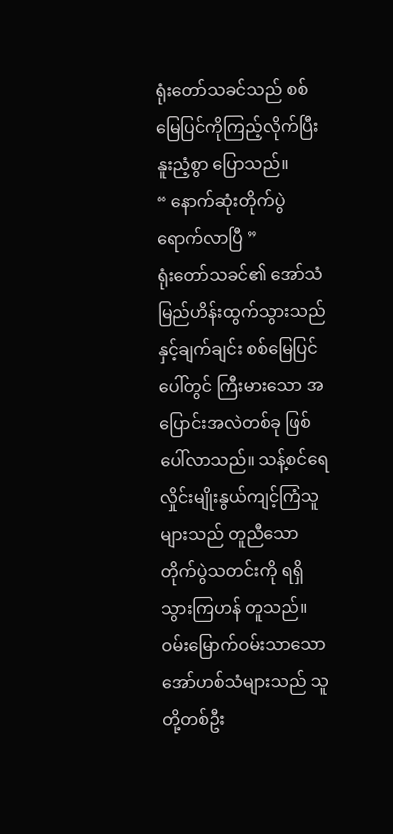ရုံးတော်သခင်သည် စစ်မြေပြင်ကိုကြည့်လိုက်ပြီး နူးညံ့စွာ ပြောသည်။
“ နောက်ဆုံးတိုက်ပွဲရောက်လာပြီ ”
ရုံးတော်သခင်၏ အော်သံ မြည်ဟိန်းထွက်သွားသည်နှင့်ချက်ချင်း စစ်မြေပြင်ပေါ်တွင် ကြီးမားသော အပြောင်းအလဲတစ်ခု ဖြစ်ပေါ်လာသည်။ သန့်စင်ရေလှိုင်းမျိုးနွယ်ကျင့်ကြံသူများသည် တူညီသော တိုက်ပွဲသတင်းကို ရရှိသွားကြဟန် တူသည်။ ဝမ်းမြောက်ဝမ်းသာသော အော်ဟစ်သံများသည် သူတို့တစ်ဦး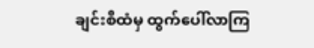ချင်းစီထံမှ ထွက်ပေါ်လာကြ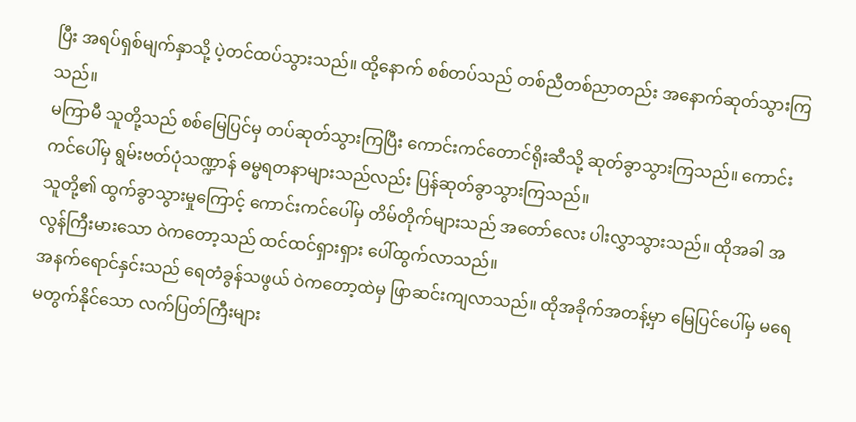ပြီး အရပ်ရှစ်မျက်နှာသို့ ပဲ့တင်ထပ်သွားသည်။ ထို့နောက် စစ်တပ်သည် တစ်ညီတစ်ညာတည်း အနောက်ဆုတ်သွားကြသည်။
မကြာမီ သူတို့သည် စစ်မြေပြင်မှ တပ်ဆုတ်သွားကြပြီး ကောင်းကင်တောင်ရိုးဆီသို့ ဆုတ်ခွာသွားကြသည်။ ကောင်းကင်ပေါ်မှ ရွမ်းဗတ်ပုံသဏ္ဍာန် ဓမ္မရတနာများသည်လည်း ပြန်ဆုတ်ခွာသွားကြသည်။
သူတို့၏ ထွက်ခွာသွားမှုကြောင့် ကောင်းကင်ပေါ်မှ တိမ်တိုက်များသည် အတော်လေး ပါးလွှာသွားသည်။ ထိုအခါ အလွန်ကြီးမားသော ဝဲကတော့သည် ထင်ထင်ရှားရှား ပေါ်ထွက်လာသည်။
အနက်ရောင်နှင်းသည် ရေတံခွန်သဖွယ် ဝဲကတော့ထဲမှ ဖြာဆင်းကျလာသည်။ ထိုအခိုက်အတန့်မှာ မြေပြင်ပေါ်မှ မရေမတွက်နိုင်သော လက်ပြတ်ကြီးများ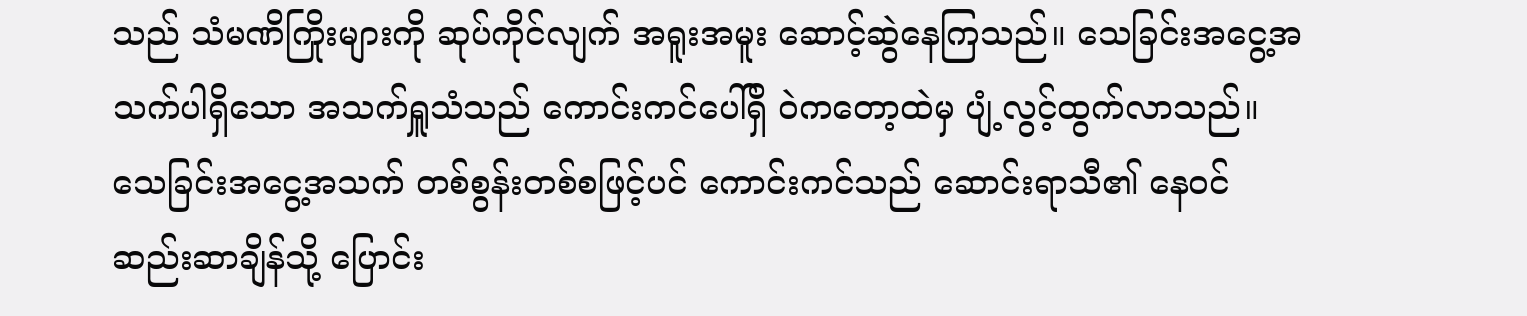သည် သံမဏိကြိုးများကို ဆုပ်ကိုင်လျက် အရူးအမူး ဆောင့်ဆွဲနေကြသည်။ သေခြင်းအငွေ့အသက်ပါရှိသော အသက်ရှူသံသည် ကောင်းကင်ပေါ်ရှိ ဝဲကတော့ထဲမှ ပျံ့လွင့်ထွက်လာသည်။
သေခြင်းအငွေ့အသက် တစ်စွန်းတစ်စဖြင့်ပင် ကောင်းကင်သည် ဆောင်းရာသီ၏ နေဝင်ဆည်းဆာချိန်သို့ ပြောင်း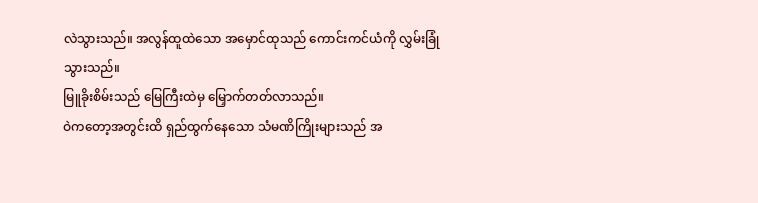လဲသွားသည်။ အလွန်ထူထဲသော အမှောင်ထုသည် ကောင်းကင်ယံကို လွှမ်းခြုံသွားသည်။
မြူခိုးစိမ်းသည် မြေကြီးထဲမှ မြှောက်တတ်လာသည်။
ဝဲကတော့အတွင်းထိ ရှည်ထွက်နေသော သံမဏိကြိုးများသည် အ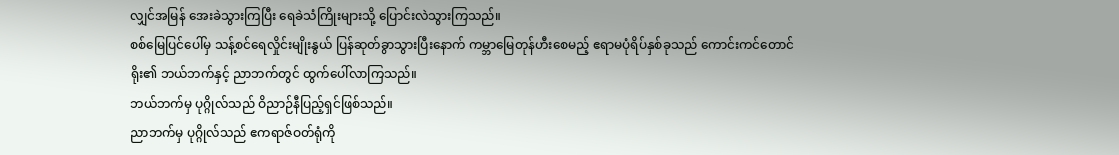လျှင်အမြန် အေးခဲသွားကြပြီး ရေခဲသံကြိုးများသို့ ပြောင်းလဲသွားကြသည်။
စစ်မြေပြင်ပေါ်မှ သန့်စင်ရေလှိုင်းမျိုးနွယ် ပြန်ဆုတ်ခွာသွားပြီးနောက် ကမ္ဘာမြေတုန်ဟီးစေမည့် ဧရာမပုံရိပ်နှစ်ခုသည် ကောင်းကင်တောင်ရိုး၏ ဘယ်ဘက်နှင့် ညာဘက်တွင် ထွက်ပေါ်လာကြသည်။
ဘယ်ဘက်မှ ပုဂ္ဂိုလ်သည် ဝိညာဉ်နီပြည့်ရှင်ဖြစ်သည်။
ညာဘက်မှ ပုဂ္ဂိုလ်သည် ဧကရာဇ်ဝတ်ရုံကို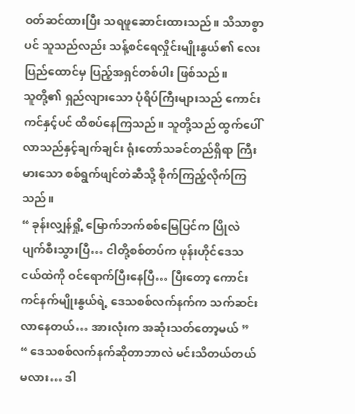ဝတ်ဆင်ထားပြီး သရဖူဆောင်းထားသည်။ သိသာစွာပင် သူသည်လည်း သန့်စင်ရေလှိုင်းမျိုးနွယ်၏ လေးပြည်ထောင်မှ ပြည့်အရှင်တစ်ပါး ဖြစ်သည်။
သူတို့၏ ရှည်လျားသော ပုံရိပ်ကြီးများသည် ကောင်းကင်နှင့်ပင် ထိစပ်နေကြသည်။ သူတို့သည် ထွက်ပေါ်လာသည်နှင့်ချက်ချင်း ရုံးတော်သခင်တည်ရှိရာ ကြီးမားသော စစ်ရွက်ဖျင်တဲဆီသို့ စိုက်ကြည့်လိုက်ကြသည်။
“ ခုန်းလျှန်ရှို့ မြောက်ဘက်စစ်မြေပြင်က ပြိုလဲပျက်စီးသွားပြီ… ငါတို့စစ်တပ်က ဖုန်းဟိုင်ဒေသငယ်ထဲကို ဝင်ရောက်ပြီးနေပြီ… ပြီးတော့ ကောင်းကင်နက်မျိုးနွယ်ရဲ့ ဒေသစစ်လက်နက်က သက်ဆင်းလာနေတယ်… အားလုံးက အဆုံးသတ်တော့မယ် ”
“ ဒေသစစ်လက်နက်ဆိုတာဘာလဲ မင်းသိတယ်တယ်မလား… ဒါ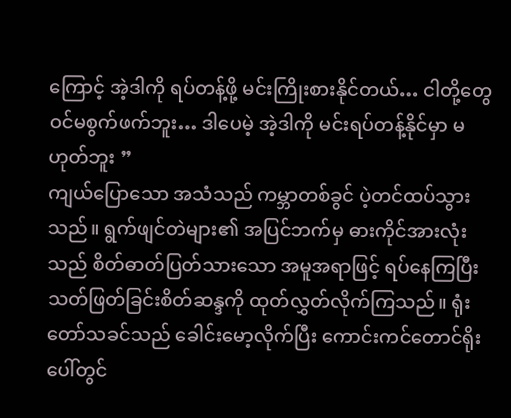ကြောင့် အဲ့ဒါကို ရပ်တန့်ဖို့ မင်းကြိုးစားနိုင်တယ်… ငါတို့တွေ ဝင်မစွက်ဖက်ဘူး… ဒါပေမဲ့ အဲ့ဒါကို မင်းရပ်တန့်နိုင်မှာ မဟုတ်ဘူး ”
ကျယ်ပြောသော အသံသည် ကမ္ဘာတစ်ခွင် ပဲ့တင်ထပ်သွားသည်။ ရွက်ဖျင်တဲများ၏ အပြင်ဘက်မှ ဓားကိုင်အားလုံးသည် စိတ်ဓာတ်ပြတ်သားသော အမူအရာဖြင့် ရပ်နေကြပြီး သတ်ဖြတ်ခြင်းစိတ်ဆန္ဒကို ထုတ်လွှတ်လိုက်ကြသည်။ ရုံးတော်သခင်သည် ခေါင်းမော့လိုက်ပြီး ကောင်းကင်တောင်ရိုးပေါ်တွင်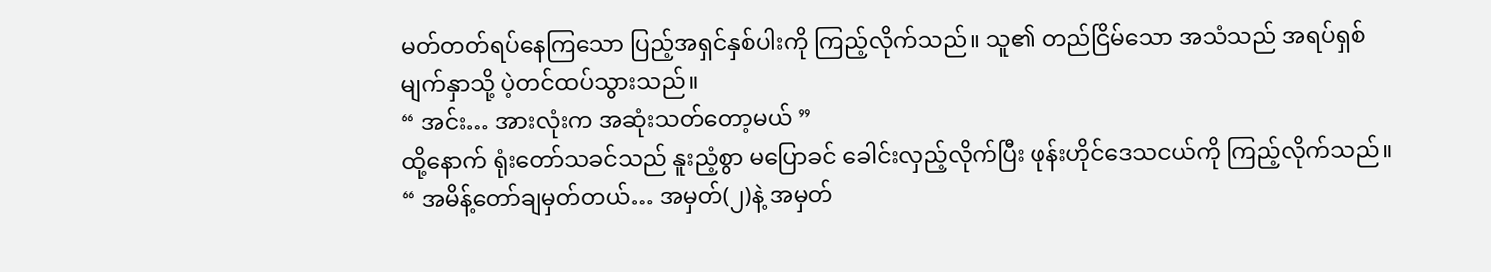မတ်တတ်ရပ်နေကြသော ပြည့်အရှင်နှစ်ပါးကို ကြည့်လိုက်သည်။ သူ၏ တည်ငြိမ်သော အသံသည် အရပ်ရှစ်မျက်နှာသို့ ပဲ့တင်ထပ်သွားသည်။
“ အင်း… အားလုံးက အဆုံးသတ်တော့မယ် ”
ထို့နောက် ရုံးတော်သခင်သည် နူးညံ့စွာ မပြောခင် ခေါင်းလှည့်လိုက်ပြီး ဖုန်းဟိုင်ဒေသငယ်ကို ကြည့်လိုက်သည်။
“ အမိန့်တော်ချမှတ်တယ်… အမှတ်(၂)နဲ့ အမှတ်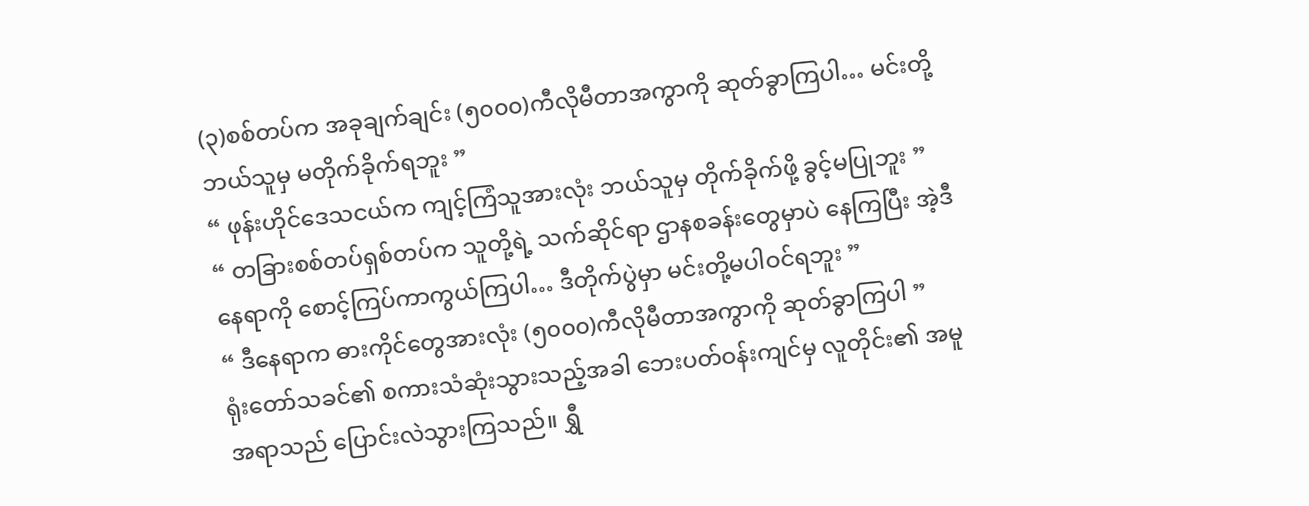(၃)စစ်တပ်က အခုချက်ချင်း (၅၀၀၀)ကီလိုမီတာအကွာကို ဆုတ်ခွာကြပါ… မင်းတို့ဘယ်သူမှ မတိုက်ခိုက်ရဘူး ”
“ ဖုန်းဟိုင်ဒေသငယ်က ကျင့်ကြံသူအားလုံး ဘယ်သူမှ တိုက်ခိုက်ဖို့ ခွင့်မပြုဘူး ”
“ တခြားစစ်တပ်ရှစ်တပ်က သူတို့ရဲ့ သက်ဆိုင်ရာ ဌာနစခန်းတွေမှာပဲ နေကြပြီး အဲ့ဒီနေရာကို စောင့်ကြပ်ကာကွယ်ကြပါ… ဒီတိုက်ပွဲမှာ မင်းတို့မပါဝင်ရဘူး ”
“ ဒီနေရာက ဓားကိုင်တွေအားလုံး (၅၀၀၀)ကီလိုမီတာအကွာကို ဆုတ်ခွာကြပါ ”
ရုံးတော်သခင်၏ စကားသံဆုံးသွားသည့်အခါ ဘေးပတ်ဝန်းကျင်မှ လူတိုင်း၏ အမူအရာသည် ပြောင်းလဲသွားကြသည်။ ရွှီ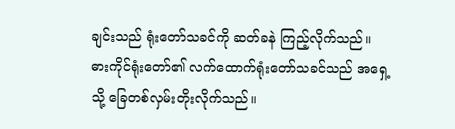ချင်းသည် ရုံးတော်သခင်ကို ဆတ်ခနဲ ကြည့်လိုက်သည်။
ဓားကိုင်ရုံးတော်၏ လက်ထောက်ရုံးတော်သခင်သည် အရှေ့သို့ ခြေတစ်လှမ်းတိုးလိုက်သည်။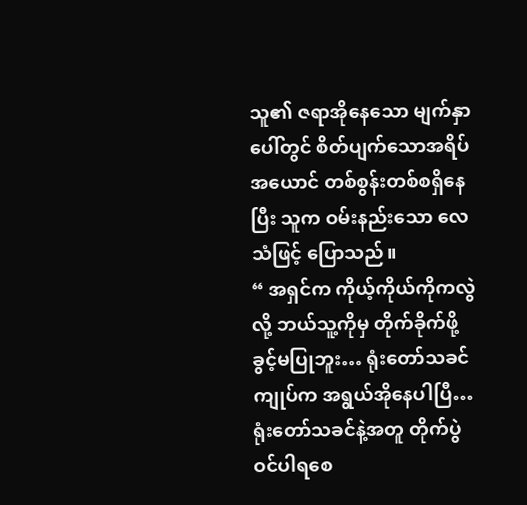သူ၏ ဇရာအိုနေသော မျက်နှာပေါ်တွင် စိတ်ပျက်သောအရိပ်အယောင် တစ်စွန်းတစ်စရှိနေပြီး သူက ဝမ်းနည်းသော လေသံဖြင့် ပြောသည်။
“ အရှင်က ကိုယ့်ကိုယ်ကိုကလွဲလို့ ဘယ်သူ့ကိုမှ တိုက်ခိုက်ဖို့ ခွင့်မပြုဘူး… ရုံးတော်သခင် ကျုပ်က အရွယ်အိုနေပါပြီ… ရုံးတော်သခင်နဲ့အတူ တိုက်ပွဲဝင်ပါရစေ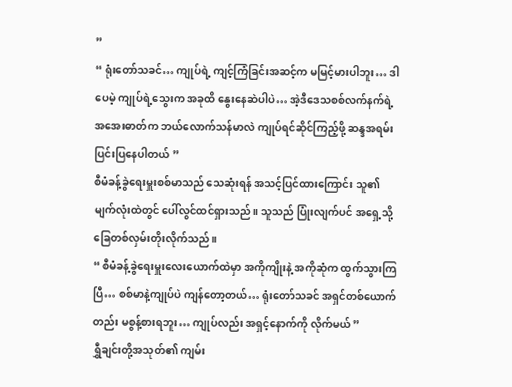”
“ ရုံးတော်သခင်… ကျုပ်ရဲ့ ကျင့်ကြံခြင်းအဆင့်က မမြင့်မားပါဘူး… ဒါပေမဲ့ ကျုပ်ရဲ့သွေးက အခုထိ နွေးနေဆဲပါပဲ… အဲ့ဒီဒေသစစ်လက်နက်ရဲ့ အအေးဓာတ်က ဘယ်လောက်သန်မာလဲ ကျုပ်ရင်ဆိုင်ကြည့်ဖို့ ဆန္ဒအရမ်းပြင်းပြနေပါတယ် ”
စီမံခန့်ခွဲရေးမှူးစစ်မာသည် သေဆုံးရန် အသင့်ပြင်ထားကြောင်း သူ၏ မျက်လုံးထဲတွင် ပေါ်လွင်ထင်ရှားသည်။ သူသည် ပြုံးလျက်ပင် အရှေ့သို့ ခြေတစ်လှမ်းတိုးလိုက်သည်။
“ စီမံခန့်ခွဲရေးမှူးလေးယောက်ထဲမှာ အကိုကျိုးနဲ့ အကိုဆုံက ထွက်သွားကြပြီ… စစ်မာနဲ့ကျုပ်ပဲ ကျန်တော့တယ်… ရုံးတော်သခင် အရှင်တစ်ယောက်တည်း မစွန့်စားရဘူး… ကျုပ်လည်း အရှင့်နောက်ကို လိုက်မယ် ”
ရွှီချင်းတို့အသုတ်၏ ကျမ်း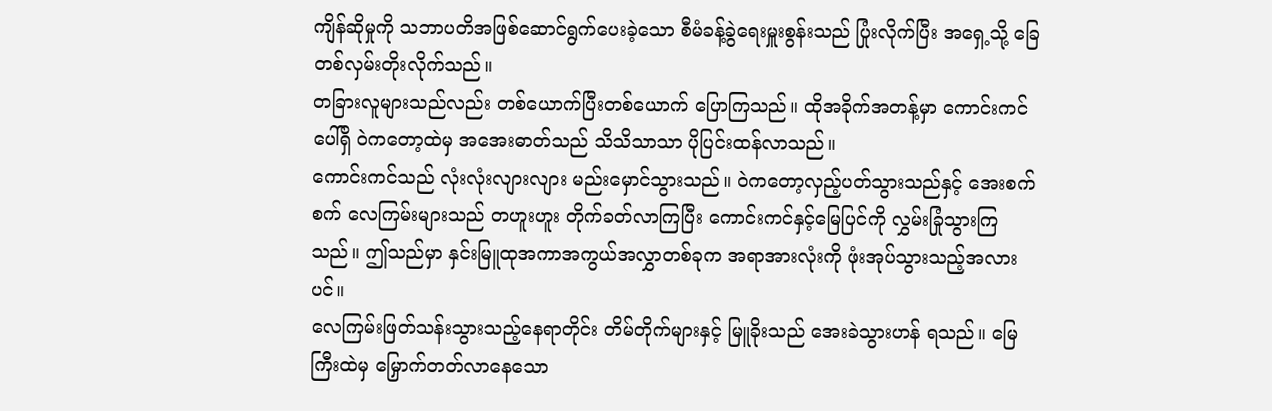ကျိန်ဆိုမှုကို သဘာပတိအဖြစ်ဆောင်ရွက်ပေးခဲ့သော စီမံခန့်ခွဲရေးမှူးစွန်းသည် ပြုံးလိုက်ပြီး အရှေ့သို့ ခြေတစ်လှမ်းတိုးလိုက်သည်။
တခြားလူများသည်လည်း တစ်ယောက်ပြီးတစ်ယောက် ပြောကြသည်။ ထိုအခိုက်အတန့်မှာ ကောင်းကင်ပေါ်ရှိ ဝဲကတော့ထဲမှ အအေးဓာတ်သည် သိသိသာသာ ပိုပြင်းထန်လာသည်။
ကောင်းကင်သည် လုံးလုံးလျားလျား မည်းမှောင်သွားသည်။ ဝဲကတော့လှည့်ပတ်သွားသည်နှင့် အေးစက်စက် လေကြမ်းများသည် တဟူးဟူး တိုက်ခတ်လာကြပြီး ကောင်းကင်နှင့်မြေပြင်ကို လွှမ်းခြုံသွားကြသည်။ ဤသည်မှာ နှင်းမြူထုအကာအကွယ်အလွှာတစ်ခုက အရာအားလုံးကို ဖုံးအုပ်သွားသည့်အလားပင်။
လေကြမ်းဖြတ်သန်းသွားသည့်နေရာတိုင်း တိမ်တိုက်များနှင့် မြူခိုးသည် အေးခဲသွားဟန် ရသည်။ မြေကြီးထဲမှ မြှောက်တတ်လာနေသော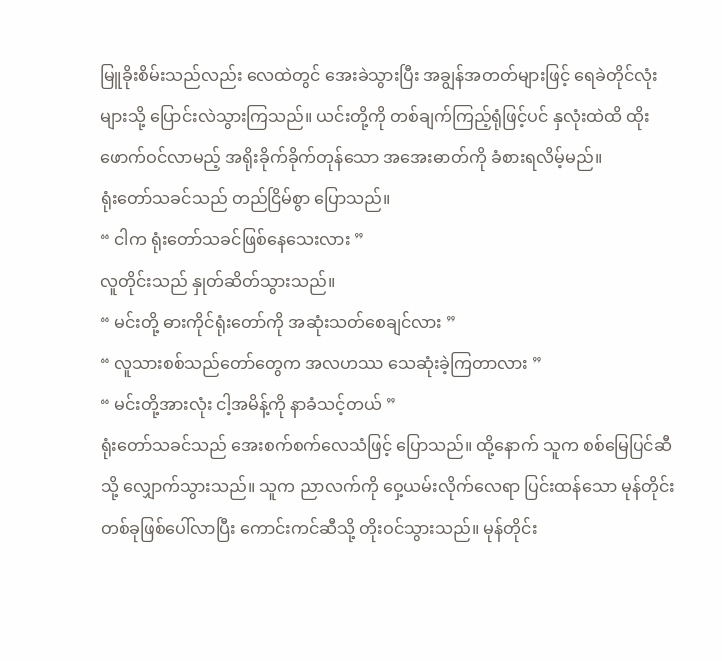မြူခိုးစိမ်းသည်လည်း လေထဲတွင် အေးခဲသွားပြီး အချွန်အတတ်များဖြင့် ရေခဲတိုင်လုံးများသို့ ပြောင်းလဲသွားကြသည်။ ယင်းတို့ကို တစ်ချက်ကြည့်ရုံဖြင့်ပင် နှလုံးထဲထိ ထိုးဖောက်ဝင်လာမည့် အရိုးခိုက်ခိုက်တုန်သော အအေးဓာတ်ကို ခံစားရလိမ့်မည်။
ရုံးတော်သခင်သည် တည်ငြိမ်စွာ ပြောသည်။
“ ငါက ရုံးတော်သခင်ဖြစ်နေသေးလား ”
လူတိုင်းသည် နှုတ်ဆိတ်သွားသည်။
“ မင်းတို့ ဓားကိုင်ရုံးတော်ကို အဆုံးသတ်စေချင်လား ”
“ လူသားစစ်သည်တော်တွေက အလဟဿ သေဆုံးခဲ့ကြတာလား ”
“ မင်းတို့အားလုံး ငါ့အမိန့်ကို နာခံသင့်တယ် ”
ရုံးတော်သခင်သည် အေးစက်စက်လေသံဖြင့် ပြောသည်။ ထို့နောက် သူက စစ်မြေပြင်ဆီသို့ လျှောက်သွားသည်။ သူက ညာလက်ကို ဝှေ့ယမ်းလိုက်လေရာ ပြင်းထန်သော မုန်တိုင်းတစ်ခုဖြစ်ပေါ်လာပြီး ကောင်းကင်ဆီသို့ တိုးဝင်သွားသည်။ မုန်တိုင်း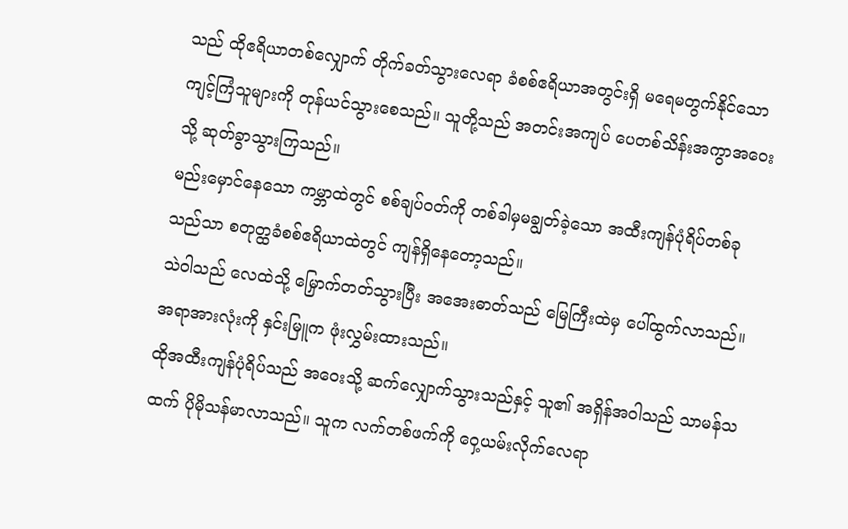သည် ထိုဧရိယာတစ်လျှောက် တိုက်ခတ်သွားလေရာ ခံစစ်ဧရိယာအတွင်းရှိ မရေမတွက်နိုင်သော ကျင့်ကြံသူများကို တုန်ယင်သွားစေသည်။ သူတို့သည် အတင်းအကျပ် ပေတစ်သိန်းအကွာအဝေးသို့ ဆုတ်ခွာသွားကြသည်။
မည်းမှောင်နေသော ကမ္ဘာထဲတွင် စစ်ချပ်ဝတ်ကို တစ်ခါမှမချွတ်ခဲ့သော အထီးကျန်ပုံရိပ်တစ်ခုသည်သာ စတုတ္ထခံစစ်ဧရိယာထဲတွင် ကျန်ရှိနေတော့သည်။
သဲဝါသည် လေထဲသို့ မြှောက်တတ်သွားပြီး အအေးဓာတ်သည် မြေကြီးထဲမှ ပေါ်ထွက်လာသည်။
အရာအားလုံးကို နှင်းမြူက ဖုံးလွှမ်းထားသည်။
ထိုအထီးကျန်ပုံရိပ်သည် အဝေးသို့ ဆက်လျှောက်သွားသည်နှင့် သူ၏ အရှိန်အဝါသည် သာမန်သထက် ပိုမိုသန်မာလာသည်။ သူက လက်တစ်ဖက်ကို ဝှေ့ယမ်းလိုက်လေရာ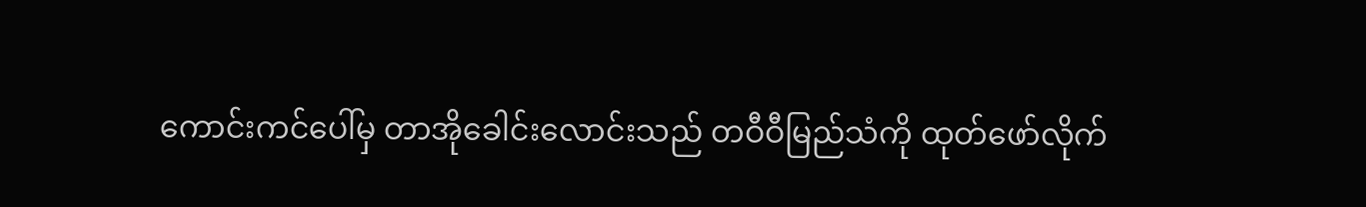ကောင်းကင်ပေါ်မှ တာအိုခေါင်းလောင်းသည် တဝီဝီမြည်သံကို ထုတ်ဖော်လိုက်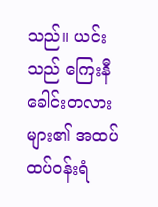သည်။ ယင်းသည် ကြေးနီခေါင်းတလားများ၏ အထပ်ထပ်ဝန်းရံ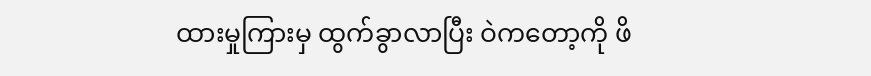ထားမှုကြားမှ ထွက်ခွာလာပြီး ဝဲကတော့ကို ဖိ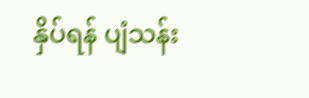နှိပ်ရန် ပျံသန်း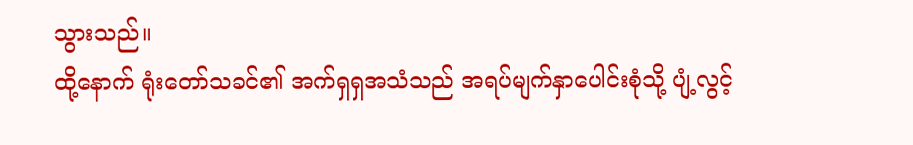သွားသည်။
ထို့နောက် ရုံးတော်သခင်၏ အက်ရှရှအသံသည် အရပ်မျက်နှာပေါင်းစုံသို့ ပျံ့လွင့်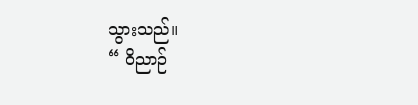သွားသည်။
“ ဝိညာဉ်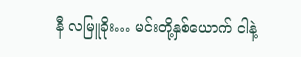နီ လမြူခိုး… မင်းတို့နှစ်ယောက် ငါနဲ့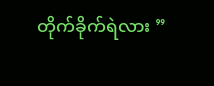တိုက်ခိုက်ရဲလား ”